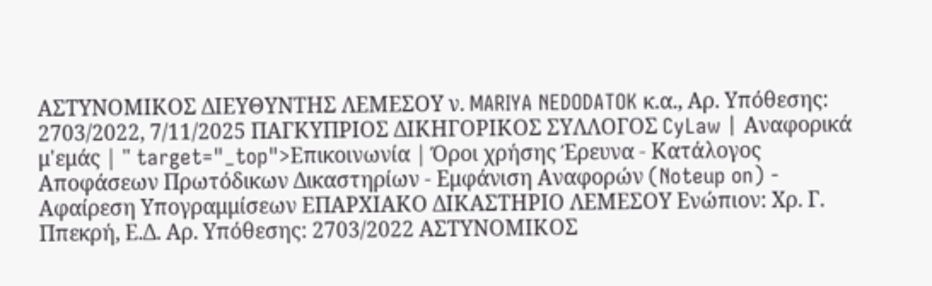ΑΣΤΥΝΟΜΙΚΟΣ ΔΙΕΥΘΥΝΤΗΣ ΛΕΜΕΣΟΥ ν. MARIYA NEDODATOK κ.α., Αρ. Υπόθεσης: 2703/2022, 7/11/2025 ΠΑΓΚΥΠΡΙΟΣ ΔΙΚΗΓΟΡΙΚΟΣ ΣΥΛΛΟΓΟΣ CyLaw | Αναφορικά μ'εμάς | " target="_top">Επικοινωνία | Όροι χρήσης Έρευνα - Κατάλογος Αποφάσεων Πρωτόδικων Δικαστηρίων - Εμφάνιση Αναφορών (Noteup on) - Αφαίρεση Υπογραμμίσεων ΕΠΑΡΧΙΑΚΟ ΔΙΚΑΣΤΗΡΙΟ ΛΕΜΕΣΟΥ Ενώπιον: Χρ. Γ. Ππεκρή, Ε.Δ. Αρ. Υπόθεσης: 2703/2022 ΑΣΤΥΝΟΜΙΚΟΣ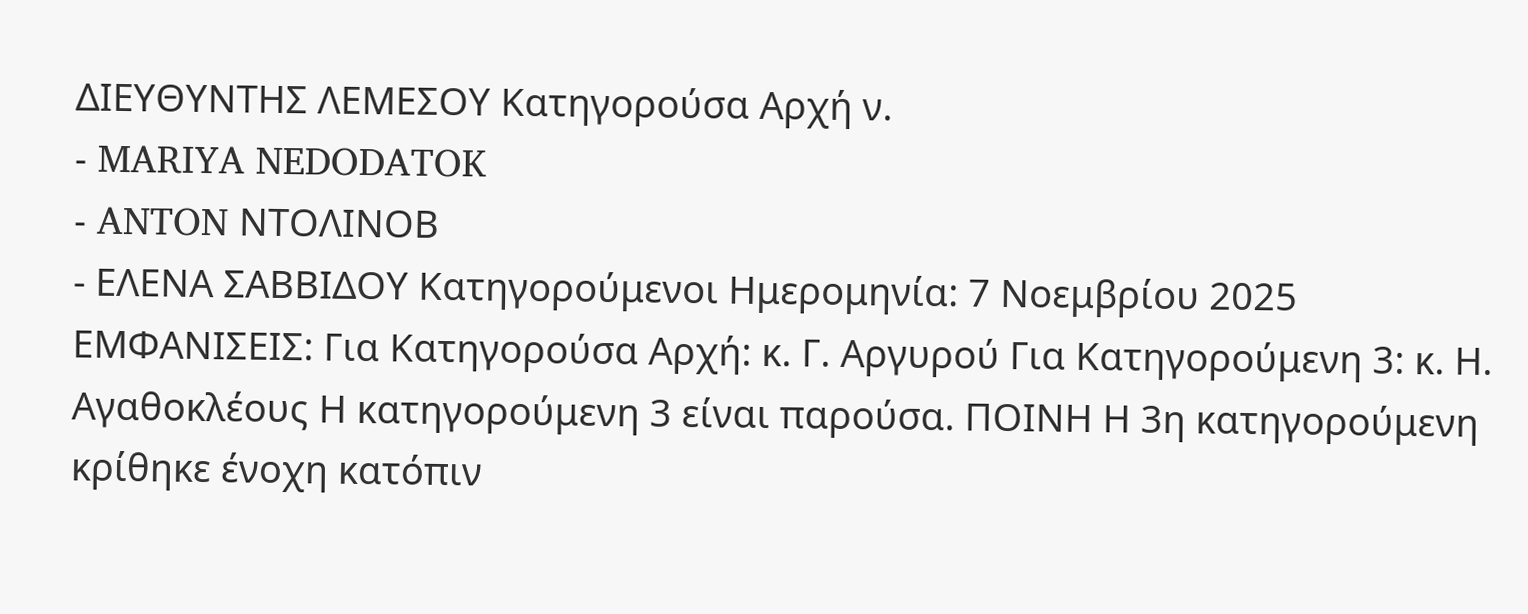ΔΙΕΥΘΥΝΤΗΣ ΛΕΜΕΣΟΥ Κατηγορούσα Αρχή ν.
- MARIYA NEDODATOK
- ANTON ΝΤΟΛΙΝΟΒ
- ΕΛΕΝΑ ΣΑΒΒΙΔΟΥ Κατηγορούμενοι Ημερομηνία: 7 Νοεμβρίου 2025 ΕΜΦΑΝΙΣΕΙΣ: Για Κατηγορούσα Αρχή: κ. Γ. Αργυρού Για Κατηγορούμενη 3: κ. Η. Αγαθοκλέους Η κατηγορούμενη 3 είναι παρούσα. ΠΟΙΝΗ Η 3η κατηγορούμενη κρίθηκε ένοχη κατόπιν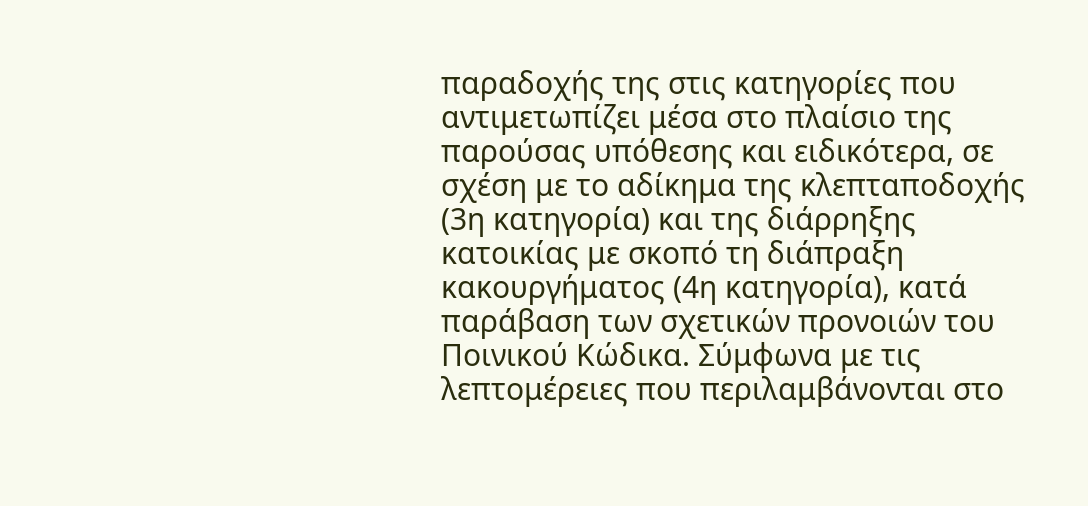παραδοχής της στις κατηγορίες που αντιμετωπίζει μέσα στο πλαίσιο της παρούσας υπόθεσης και ειδικότερα, σε σχέση με το αδίκημα της κλεπταποδοχής (3η κατηγορία) και της διάρρηξης κατοικίας με σκοπό τη διάπραξη κακουργήματος (4η κατηγορία), κατά παράβαση των σχετικών προνοιών του Ποινικού Κώδικα. Σύμφωνα με τις λεπτομέρειες που περιλαμβάνονται στο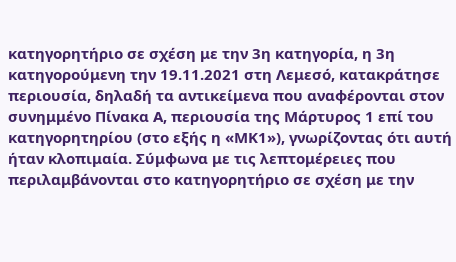κατηγορητήριο σε σχέση με την 3η κατηγορία, η 3η κατηγορούμενη την 19.11.2021 στη Λεμεσό, κατακράτησε περιουσία, δηλαδή τα αντικείμενα που αναφέρονται στον συνημμένο Πίνακα Α, περιουσία της Μάρτυρος 1 επί του κατηγορητηρίου (στο εξής η «ΜΚ1»), γνωρίζοντας ότι αυτή ήταν κλοπιμαία. Σύμφωνα με τις λεπτομέρειες που περιλαμβάνονται στο κατηγορητήριο σε σχέση με την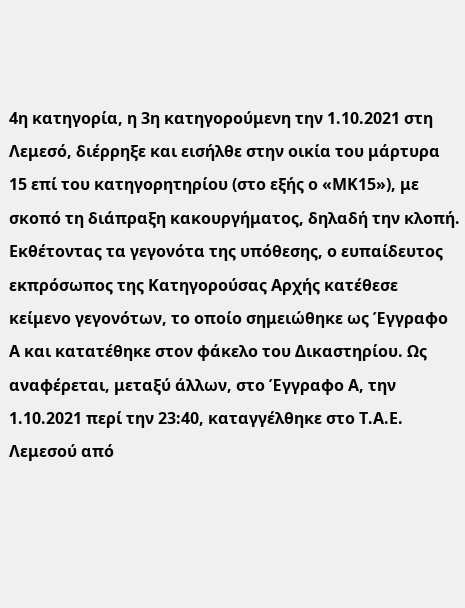4η κατηγορία, η 3η κατηγορούμενη την 1.10.2021 στη Λεμεσό, διέρρηξε και εισήλθε στην οικία του μάρτυρα 15 επί του κατηγορητηρίου (στο εξής ο «ΜΚ15»), με σκοπό τη διάπραξη κακουργήματος, δηλαδή την κλοπή. Εκθέτοντας τα γεγονότα της υπόθεσης, ο ευπαίδευτος εκπρόσωπος της Κατηγορούσας Αρχής κατέθεσε κείμενο γεγονότων, το οποίο σημειώθηκε ως Έγγραφο Α και κατατέθηκε στον φάκελο του Δικαστηρίου. Ως αναφέρεται, μεταξύ άλλων, στο Έγγραφο Α, την 1.10.2021 περί την 23:40, καταγγέλθηκε στο Τ.Α.Ε. Λεμεσού από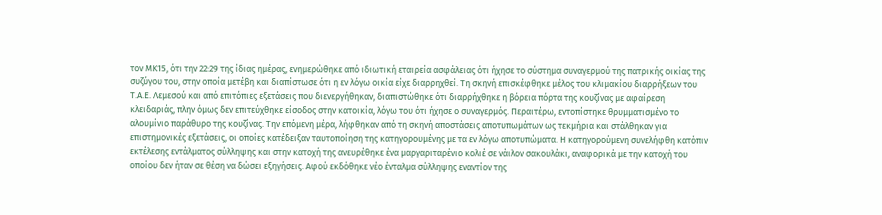τον ΜΚ15, ότι την 22:29 της ίδιας ημέρας, ενημερώθηκε από ιδιωτική εταιρεία ασφάλειας ότι ήχησε το σύστημα συναγερμού της πατρικής οικίας της συζύγου του, στην οποία μετέβη και διαπίστωσε ότι η εν λόγω οικία είχε διαρρηχθεί. Τη σκηνή επισκέφθηκε μέλος του κλιμακίου διαρρήξεων του Τ.Α.Ε. Λεμεσού και από επιτόπιες εξετάσεις που διενεργήθηκαν, διαπιστώθηκε ότι διαρρήχθηκε η βόρεια πόρτα της κουζίνας με αφαίρεση κλειδαριάς, πλην όμως δεν επιτεύχθηκε είσοδος στην κατοικία, λόγω του ότι ήχησε ο συναγερμός. Περαιτέρω, εντοπίστηκε θρυμματισμένο το αλουμίνιο παράθυρο της κουζίνας. Την επόμενη μέρα, λήφθηκαν από τη σκηνή αποστάσεις αποτυπωμάτων ως τεκμήρια και στάλθηκαν για επιστημονικές εξετάσεις, οι οποίες κατέδειξαν ταυτοποίηση της κατηγορουμένης με τα εν λόγω αποτυπώματα. Η κατηγορούμενη συνελήφθη κατόπιν εκτέλεσης εντάλματος σύλληψης και στην κατοχή της ανευρέθηκε ένα μαργαριταρένιο κολιέ σε νάιλον σακουλάκι, αναφορικά με την κατοχή του οποίου δεν ήταν σε θέση να δώσει εξηγήσεις. Αφού εκδόθηκε νέο ένταλμα σύλληψης εναντίον της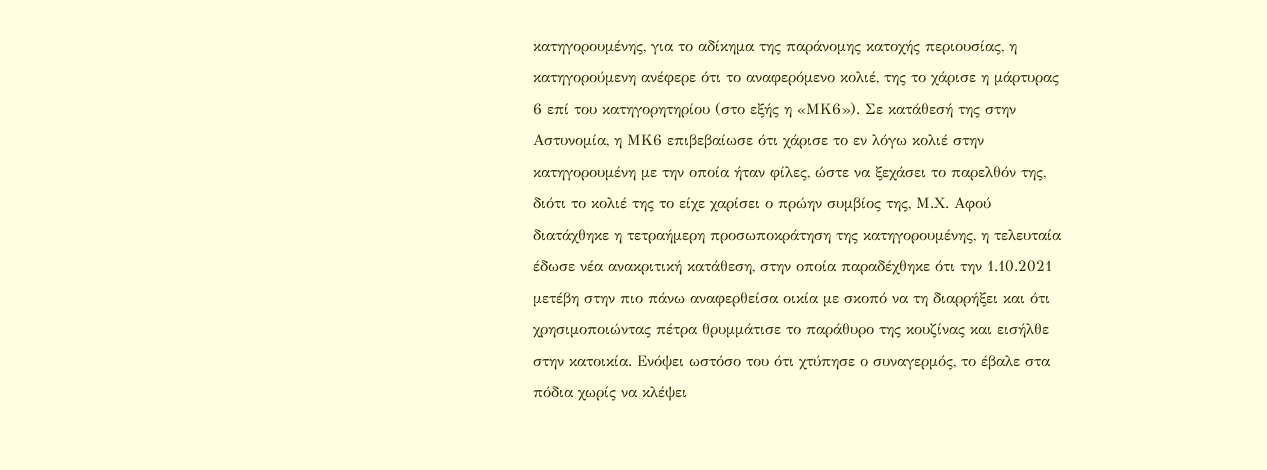κατηγορουμένης, για το αδίκημα της παράνομης κατοχής περιουσίας, η κατηγορούμενη ανέφερε ότι το αναφερόμενο κολιέ, της το χάρισε η μάρτυρας 6 επί του κατηγορητηρίου (στο εξής η «ΜΚ6»). Σε κατάθεσή της στην Αστυνομία, η ΜΚ6 επιβεβαίωσε ότι χάρισε το εν λόγω κολιέ στην κατηγορουμένη με την οποία ήταν φίλες, ώστε να ξεχάσει το παρελθόν της, διότι το κολιέ της το είχε χαρίσει ο πρώην συμβίος της, Μ.Χ. Αφού διατάχθηκε η τετραήμερη προσωποκράτηση της κατηγορουμένης, η τελευταία έδωσε νέα ανακριτική κατάθεση, στην οποία παραδέχθηκε ότι την 1.10.2021 μετέβη στην πιο πάνω αναφερθείσα οικία με σκοπό να τη διαρρήξει και ότι χρησιμοποιώντας πέτρα θρυμμάτισε το παράθυρο της κουζίνας και εισήλθε στην κατοικία. Ενόψει ωστόσο του ότι χτύπησε ο συναγερμός, το έβαλε στα πόδια χωρίς να κλέψει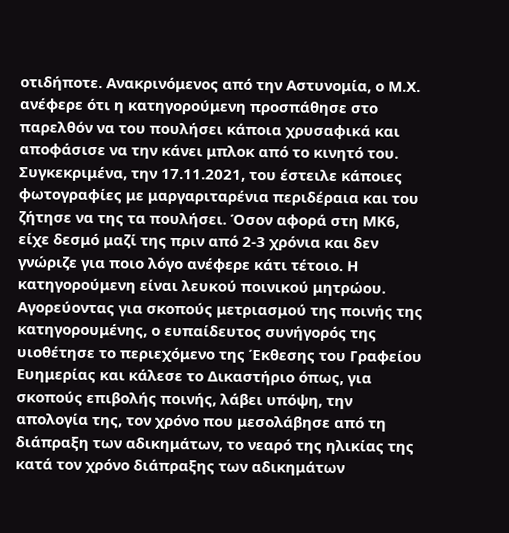οτιδήποτε. Ανακρινόμενος από την Αστυνομία, ο Μ.Χ. ανέφερε ότι η κατηγορούμενη προσπάθησε στο παρελθόν να του πουλήσει κάποια χρυσαφικά και αποφάσισε να την κάνει μπλοκ από το κινητό του. Συγκεκριμένα, την 17.11.2021, του έστειλε κάποιες φωτογραφίες με μαργαριταρένια περιδέραια και του ζήτησε να της τα πουλήσει. Όσον αφορά στη ΜΚ6, είχε δεσμό μαζί της πριν από 2-3 χρόνια και δεν γνώριζε για ποιο λόγο ανέφερε κάτι τέτοιο. Η κατηγορούμενη είναι λευκού ποινικού μητρώου. Αγορεύοντας για σκοπούς μετριασμού της ποινής της κατηγορουμένης, ο ευπαίδευτος συνήγορός της υιοθέτησε το περιεχόμενο της Έκθεσης του Γραφείου Ευημερίας και κάλεσε το Δικαστήριο όπως, για σκοπούς επιβολής ποινής, λάβει υπόψη, την απολογία της, τον χρόνο που μεσολάβησε από τη διάπραξη των αδικημάτων, το νεαρό της ηλικίας της κατά τον χρόνο διάπραξης των αδικημάτων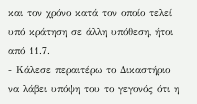και τον χρόνο κατά τον οποίο τελεί υπό κράτηση σε άλλη υπόθεση, ήτοι από 11.7.
- Κάλεσε περαιτέρω το Δικαστήριο να λάβει υπόψη του το γεγονός ότι η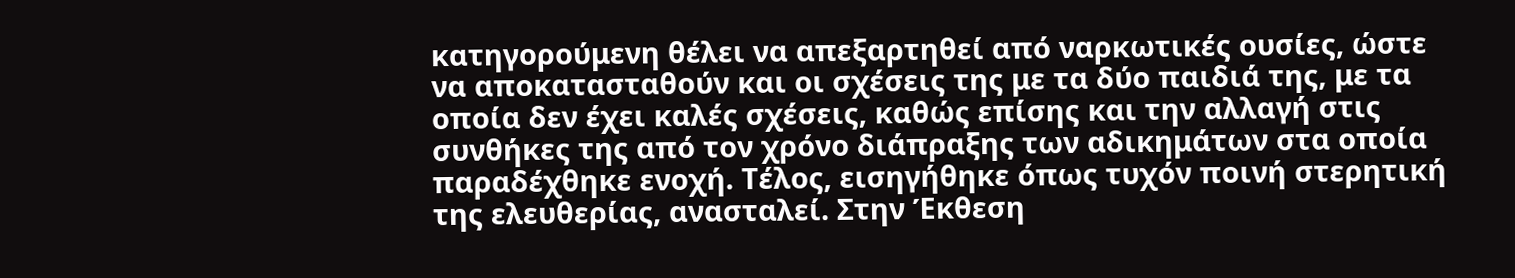κατηγορούμενη θέλει να απεξαρτηθεί από ναρκωτικές ουσίες, ώστε να αποκατασταθούν και οι σχέσεις της με τα δύο παιδιά της, με τα οποία δεν έχει καλές σχέσεις, καθώς επίσης και την αλλαγή στις συνθήκες της από τον χρόνο διάπραξης των αδικημάτων στα οποία παραδέχθηκε ενοχή. Τέλος, εισηγήθηκε όπως τυχόν ποινή στερητική της ελευθερίας, ανασταλεί. Στην Έκθεση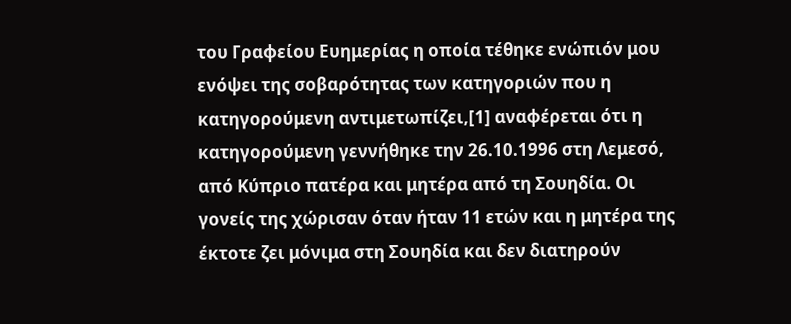του Γραφείου Ευημερίας η οποία τέθηκε ενώπιόν μου ενόψει της σοβαρότητας των κατηγοριών που η κατηγορούμενη αντιμετωπίζει,[1] αναφέρεται ότι η κατηγορούμενη γεννήθηκε την 26.10.1996 στη Λεμεσό, από Κύπριο πατέρα και μητέρα από τη Σουηδία. Οι γονείς της χώρισαν όταν ήταν 11 ετών και η μητέρα της έκτοτε ζει μόνιμα στη Σουηδία και δεν διατηρούν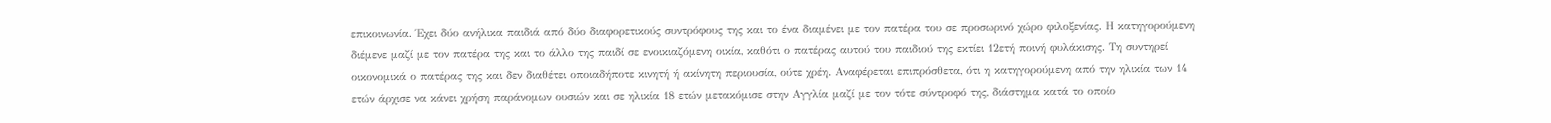επικοινωνία. Έχει δύο ανήλικα παιδιά από δύο διαφορετικούς συντρόφους της και το ένα διαμένει με τον πατέρα του σε προσωρινό χώρο φιλοξενίας. Η κατηγορούμενη διέμενε μαζί με τον πατέρα της και το άλλο της παιδί σε ενοικιαζόμενη οικία, καθότι ο πατέρας αυτού του παιδιού της εκτίει 12ετή ποινή φυλάκισης. Τη συντηρεί οικονομικά ο πατέρας της και δεν διαθέτει οποιαδήποτε κινητή ή ακίνητη περιουσία, ούτε χρέη. Αναφέρεται επιπρόσθετα, ότι η κατηγορούμενη από την ηλικία των 14 ετών άρχισε να κάνει χρήση παράνομων ουσιών και σε ηλικία 18 ετών μετακόμισε στην Αγγλία μαζί με τον τότε σύντροφό της, διάστημα κατά το οποίο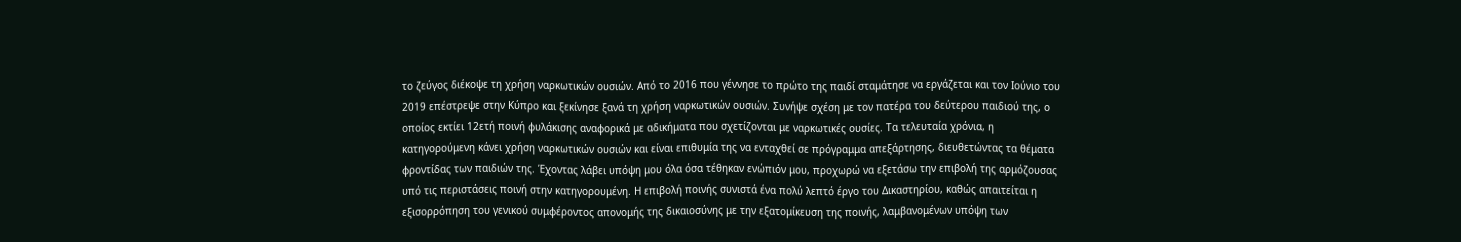το ζεύγος διέκοψε τη χρήση ναρκωτικών ουσιών. Από το 2016 που γέννησε το πρώτο της παιδί σταμάτησε να εργάζεται και τον Ιούνιο του 2019 επέστρεψε στην Κύπρο και ξεκίνησε ξανά τη χρήση ναρκωτικών ουσιών. Συνήψε σχέση με τον πατέρα του δεύτερου παιδιού της, ο οποίος εκτίει 12ετή ποινή φυλάκισης αναφορικά με αδικήματα που σχετίζονται με ναρκωτικές ουσίες. Τα τελευταία χρόνια, η κατηγορούμενη κάνει χρήση ναρκωτικών ουσιών και είναι επιθυμία της να ενταχθεί σε πρόγραμμα απεξάρτησης, διευθετώντας τα θέματα φροντίδας των παιδιών της. Έχοντας λάβει υπόψη μου όλα όσα τέθηκαν ενώπιόν μου, προχωρώ να εξετάσω την επιβολή της αρμόζουσας υπό τις περιστάσεις ποινή στην κατηγορουμένη. Η επιβολή ποινής συνιστά ένα πολύ λεπτό έργο του Δικαστηρίου, καθώς απαιτείται η εξισορρόπηση του γενικού συμφέροντος απονομής της δικαιοσύνης με την εξατομίκευση της ποινής, λαμβανομένων υπόψη των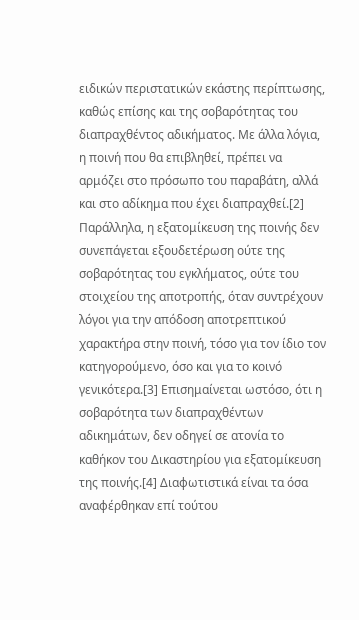ειδικών περιστατικών εκάστης περίπτωσης, καθώς επίσης και της σοβαρότητας του διαπραχθέντος αδικήματος. Με άλλα λόγια, η ποινή που θα επιβληθεί, πρέπει να αρμόζει στο πρόσωπο του παραβάτη, αλλά και στο αδίκημα που έχει διαπραχθεί.[2] Παράλληλα, η εξατομίκευση της ποινής δεν συνεπάγεται εξουδετέρωση ούτε της σοβαρότητας του εγκλήματος, ούτε του στοιχείου της αποτροπής, όταν συντρέχουν λόγοι για την απόδοση αποτρεπτικού χαρακτήρα στην ποινή, τόσο για τον ίδιο τον κατηγορούμενο, όσο και για το κοινό γενικότερα.[3] Επισημαίνεται ωστόσο, ότι η σοβαρότητα των διαπραχθέντων αδικημάτων, δεν οδηγεί σε ατονία το καθήκον του Δικαστηρίου για εξατομίκευση της ποινής.[4] Διαφωτιστικά είναι τα όσα αναφέρθηκαν επί τούτου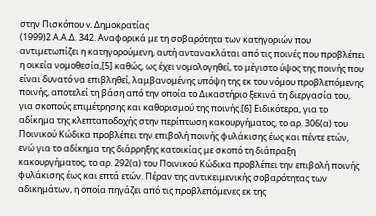στην Πισκόπου v. Δημοκρατίας
(1999)2 Α.Α.Δ. 342. Αναφορικά με τη σοβαρότητα των κατηγοριών που αντιμετωπίζει η κατηγορούμενη, αυτή αντανακλάται από τις ποινές που προβλέπει η οικεία νομοθεσία,[5] καθώς, ως έχει νομολογηθεί, το μέγιστο ύψος της ποινής που είναι δυνατό να επιβληθεί, λαμβανομένης υπόψη της εκ του νόμου προβλεπόμενης ποινής, αποτελεί τη βάση από την οποία το Δικαστήριο ξεκινά τη διεργασία του, για σκοπούς επιμέτρησης και καθορισμού της ποινής.[6] Ειδικότερα, για το αδίκημα της κλεπταποδοχής στην περίπτωση κακουργήματος, το αρ. 306(α) του Ποινικού Κώδικα προβλέπει την επιβολή ποινής φυλάκισης έως και πέντε ετών, ενώ για το αδίκημα της διάρρηξης κατοικίας με σκοπό τη διάπραξη κακουργήματος, το αρ. 292(α) του Ποινικού Κώδικα προβλέπει την επιβολή ποινής φυλάκισης έως και επτά ετών. Πέραν της αντικειμενικής σοβαρότητας των αδικημάτων, η οποία πηγάζει από τις προβλεπόμενες εκ της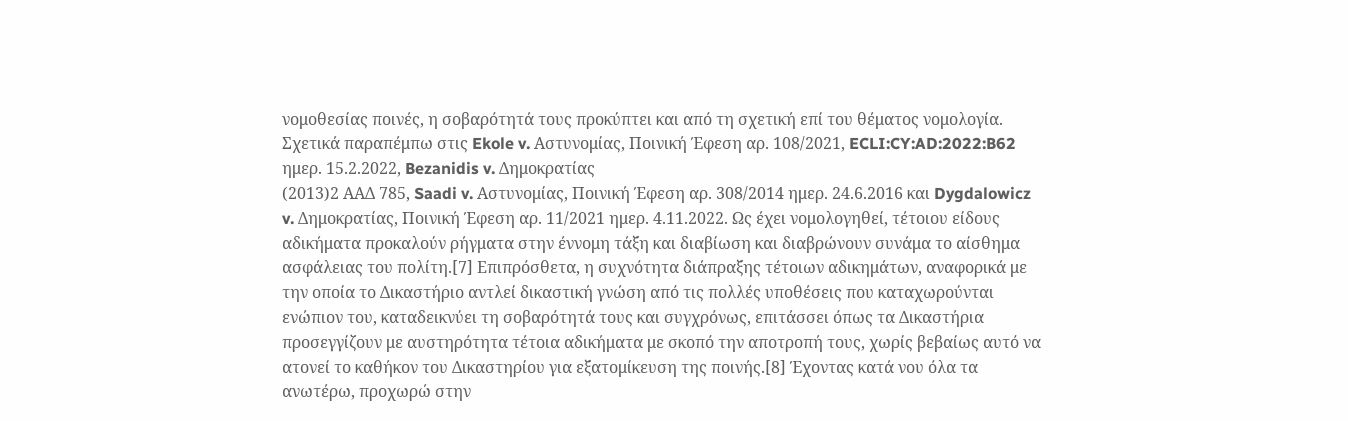νομοθεσίας ποινές, η σοβαρότητά τους προκύπτει και από τη σχετική επί του θέματος νομολογία. Σχετικά παραπέμπω στις Ekole v. Αστυνομίας, Ποινική Έφεση αρ. 108/2021, ECLI:CY:AD:2022:B62 ημερ. 15.2.2022, Bezanidis v. Δημοκρατίας
(2013)2 ΑΑΔ 785, Saadi v. Αστυνομίας, Ποινική Έφεση αρ. 308/2014 ημερ. 24.6.2016 και Dygdalowicz v. Δημοκρατίας, Ποινική Έφεση αρ. 11/2021 ημερ. 4.11.2022. Ως έχει νομολογηθεί, τέτοιου είδους αδικήματα προκαλούν ρήγματα στην έννομη τάξη και διαβίωση και διαβρώνουν συνάμα το αίσθημα ασφάλειας του πολίτη.[7] Επιπρόσθετα, η συχνότητα διάπραξης τέτοιων αδικημάτων, αναφορικά με την οποία το Δικαστήριο αντλεί δικαστική γνώση από τις πολλές υποθέσεις που καταχωρούνται ενώπιον του, καταδεικνύει τη σοβαρότητά τους και συγχρόνως, επιτάσσει όπως τα Δικαστήρια προσεγγίζουν με αυστηρότητα τέτοια αδικήματα με σκοπό την αποτροπή τους, χωρίς βεβαίως αυτό να ατονεί το καθήκον του Δικαστηρίου για εξατομίκευση της ποινής.[8] Έχοντας κατά νου όλα τα ανωτέρω, προχωρώ στην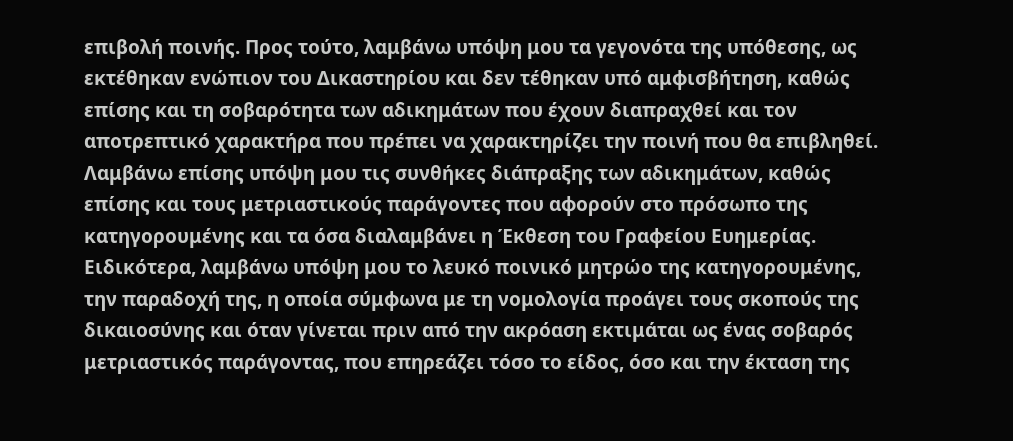επιβολή ποινής. Προς τούτο, λαμβάνω υπόψη μου τα γεγονότα της υπόθεσης, ως εκτέθηκαν ενώπιον του Δικαστηρίου και δεν τέθηκαν υπό αμφισβήτηση, καθώς επίσης και τη σοβαρότητα των αδικημάτων που έχουν διαπραχθεί και τον αποτρεπτικό χαρακτήρα που πρέπει να χαρακτηρίζει την ποινή που θα επιβληθεί. Λαμβάνω επίσης υπόψη μου τις συνθήκες διάπραξης των αδικημάτων, καθώς επίσης και τους μετριαστικούς παράγοντες που αφορούν στο πρόσωπο της κατηγορουμένης και τα όσα διαλαμβάνει η Έκθεση του Γραφείου Ευημερίας. Ειδικότερα, λαμβάνω υπόψη μου το λευκό ποινικό μητρώο της κατηγορουμένης, την παραδοχή της, η οποία σύμφωνα με τη νομολογία προάγει τους σκοπούς της δικαιοσύνης και όταν γίνεται πριν από την ακρόαση εκτιμάται ως ένας σοβαρός μετριαστικός παράγοντας, που επηρεάζει τόσο το είδος, όσο και την έκταση της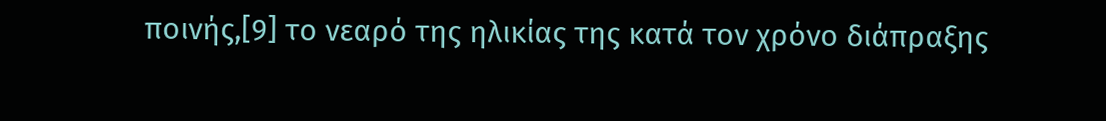ποινής,[9] το νεαρό της ηλικίας της κατά τον χρόνο διάπραξης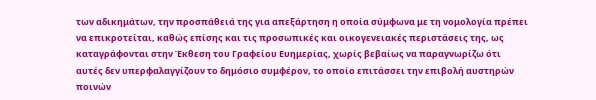των αδικημάτων, την προσπάθειά της για απεξάρτηση η οποία σύμφωνα με τη νομολογία πρέπει να επικροτείται, καθώς επίσης και τις προσωπικές και οικογενειακές περιστάσεις της, ως καταγράφονται στην Έκθεση του Γραφείου Ευημερίας, χωρίς βεβαίως να παραγνωρίζω ότι αυτές δεν υπερφαλαγγίζουν το δημόσιο συμφέρον, το οποίο επιτάσσει την επιβολή αυστηρών ποινών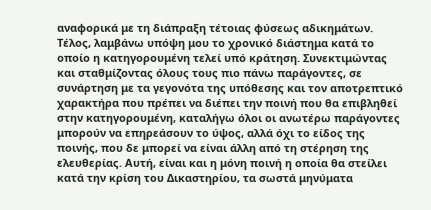αναφορικά με τη διάπραξη τέτοιας φύσεως αδικημάτων. Τέλος, λαμβάνω υπόψη μου το χρονικό διάστημα κατά το οποίο η κατηγορουμένη τελεί υπό κράτηση. Συνεκτιμώντας και σταθμίζοντας όλους τους πιο πάνω παράγοντες, σε συνάρτηση με τα γεγονότα της υπόθεσης και τον αποτρεπτικό χαρακτήρα που πρέπει να διέπει την ποινή που θα επιβληθεί στην κατηγορουμένη, καταλήγω όλοι οι ανωτέρω παράγοντες μπορούν να επηρεάσουν το ύψος, αλλά όχι το είδος της ποινής, που δε μπορεί να είναι άλλη από τη στέρηση της ελευθερίας. Αυτή, είναι και η μόνη ποινή η οποία θα στείλει κατά την κρίση του Δικαστηρίου, τα σωστά μηνύματα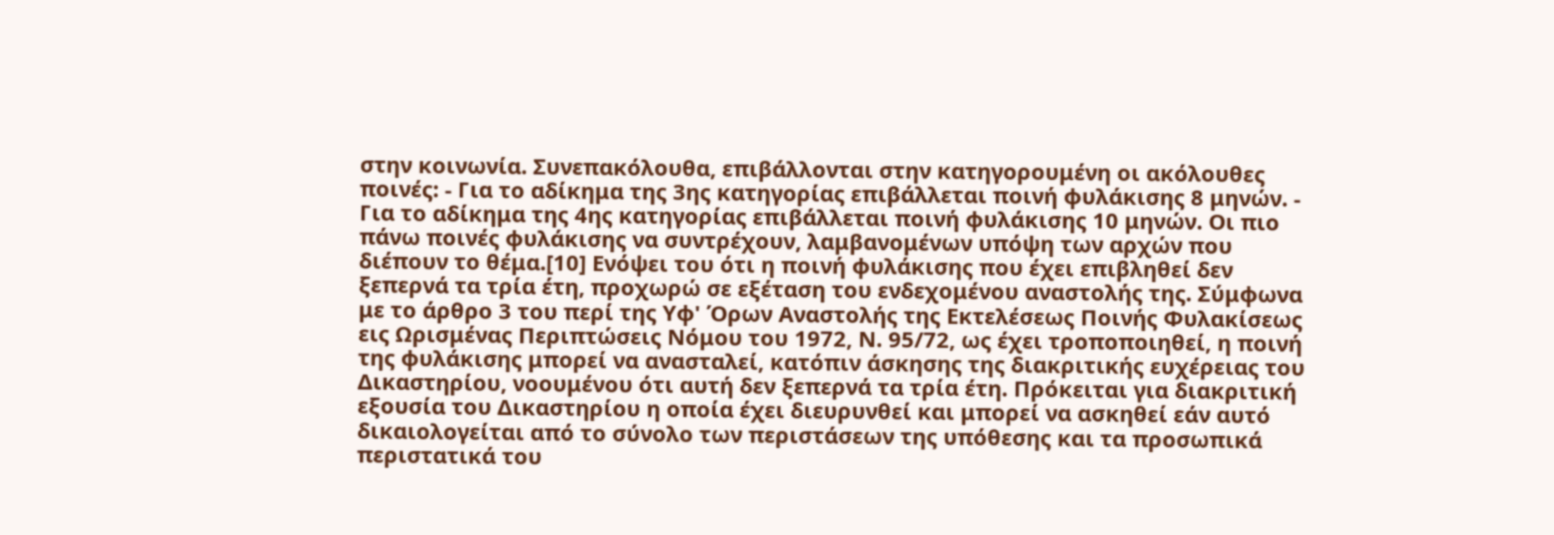στην κοινωνία. Συνεπακόλουθα, επιβάλλονται στην κατηγορουμένη οι ακόλουθες ποινές: - Για το αδίκημα της 3ης κατηγορίας επιβάλλεται ποινή φυλάκισης 8 μηνών. - Για το αδίκημα της 4ης κατηγορίας επιβάλλεται ποινή φυλάκισης 10 μηνών. Οι πιο πάνω ποινές φυλάκισης να συντρέχουν, λαμβανομένων υπόψη των αρχών που διέπουν το θέμα.[10] Ενόψει του ότι η ποινή φυλάκισης που έχει επιβληθεί δεν ξεπερνά τα τρία έτη, προχωρώ σε εξέταση του ενδεχομένου αναστολής της. Σύμφωνα με το άρθρο 3 του περί της Υφ' Όρων Αναστολής της Εκτελέσεως Ποινής Φυλακίσεως εις Ωρισμένας Περιπτώσεις Νόμου του 1972, Ν. 95/72, ως έχει τροποποιηθεί, η ποινή της φυλάκισης μπορεί να ανασταλεί, κατόπιν άσκησης της διακριτικής ευχέρειας του Δικαστηρίου, νοουμένου ότι αυτή δεν ξεπερνά τα τρία έτη. Πρόκειται για διακριτική εξουσία του Δικαστηρίου η οποία έχει διευρυνθεί και μπορεί να ασκηθεί εάν αυτό δικαιολογείται από το σύνολο των περιστάσεων της υπόθεσης και τα προσωπικά περιστατικά του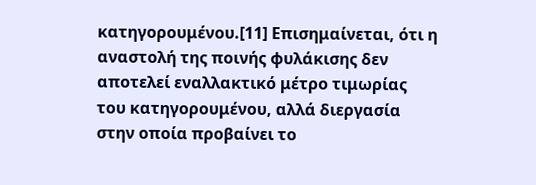κατηγορουμένου.[11] Επισημαίνεται, ότι η αναστολή της ποινής φυλάκισης δεν αποτελεί εναλλακτικό μέτρο τιμωρίας του κατηγορουμένου, αλλά διεργασία στην οποία προβαίνει το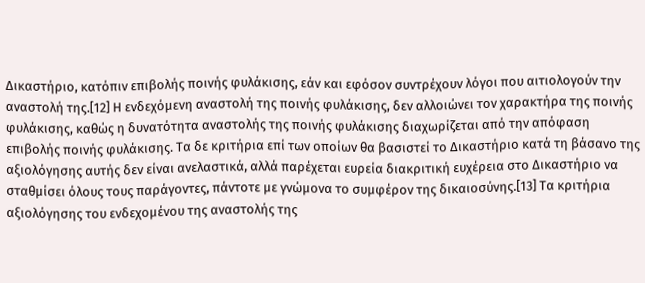Δικαστήριο, κατόπιν επιβολής ποινής φυλάκισης, εάν και εφόσον συντρέχουν λόγοι που αιτιολογούν την αναστολή της.[12] Η ενδεχόμενη αναστολή της ποινής φυλάκισης, δεν αλλοιώνει τον χαρακτήρα της ποινής φυλάκισης, καθώς η δυνατότητα αναστολής της ποινής φυλάκισης διαχωρίζεται από την απόφαση επιβολής ποινής φυλάκισης. Τα δε κριτήρια επί των οποίων θα βασιστεί το Δικαστήριο κατά τη βάσανο της αξιολόγησης αυτής δεν είναι ανελαστικά, αλλά παρέχεται ευρεία διακριτική ευχέρεια στο Δικαστήριο να σταθμίσει όλους τους παράγοντες, πάντοτε με γνώμονα το συμφέρον της δικαιοσύνης.[13] Τα κριτήρια αξιολόγησης του ενδεχομένου της αναστολής της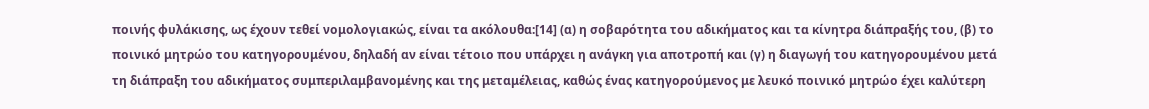ποινής φυλάκισης, ως έχουν τεθεί νομολογιακώς, είναι τα ακόλουθα:[14] (α) η σοβαρότητα του αδικήματος και τα κίνητρα διάπραξής του, (β) το ποινικό μητρώο του κατηγορουμένου, δηλαδή αν είναι τέτοιο που υπάρχει η ανάγκη για αποτροπή και (γ) η διαγωγή του κατηγορουμένου μετά τη διάπραξη του αδικήματος συμπεριλαμβανομένης και της μεταμέλειας, καθώς ένας κατηγορούμενος με λευκό ποινικό μητρώο έχει καλύτερη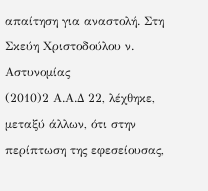απαίτηση για αναστολή. Στη Σκεύη Χριστοδούλου ν. Αστυνομίας
(2010)2 Α.Α.Δ 22, λέχθηκε, μεταξύ άλλων, ότι στην περίπτωση της εφεσείουσας,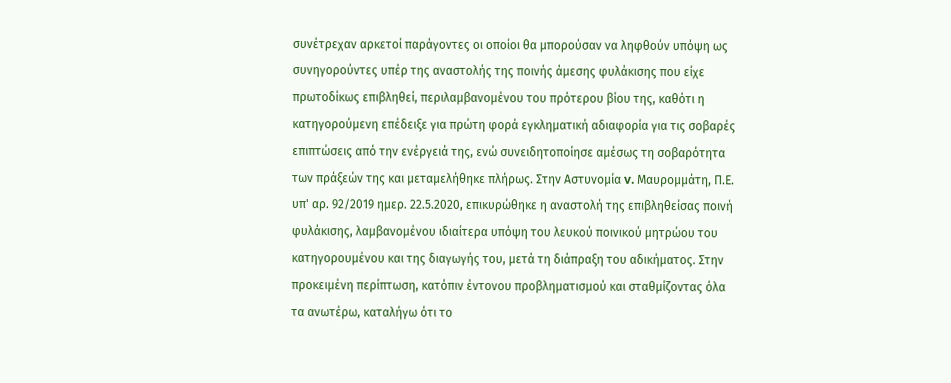συνέτρεχαν αρκετοί παράγοντες οι οποίοι θα μπορούσαν να ληφθούν υπόψη ως συνηγορούντες υπέρ της αναστολής της ποινής άμεσης φυλάκισης που είχε πρωτοδίκως επιβληθεί, περιλαμβανομένου του πρότερου βίου της, καθότι η κατηγορούμενη επέδειξε για πρώτη φορά εγκληματική αδιαφορία για τις σοβαρές επιπτώσεις από την ενέργειά της, ενώ συνειδητοποίησε αμέσως τη σοβαρότητα των πράξεών της και μεταμελήθηκε πλήρως. Στην Αστυνομία v. Μαυρομμάτη, Π.Ε. υπ' αρ. 92/2019 ημερ. 22.5.2020, επικυρώθηκε η αναστολή της επιβληθείσας ποινή φυλάκισης, λαμβανομένου ιδιαίτερα υπόψη του λευκού ποινικού μητρώου του κατηγορουμένου και της διαγωγής του, μετά τη διάπραξη του αδικήματος. Στην προκειμένη περίπτωση, κατόπιν έντονου προβληματισμού και σταθμίζοντας όλα τα ανωτέρω, καταλήγω ότι το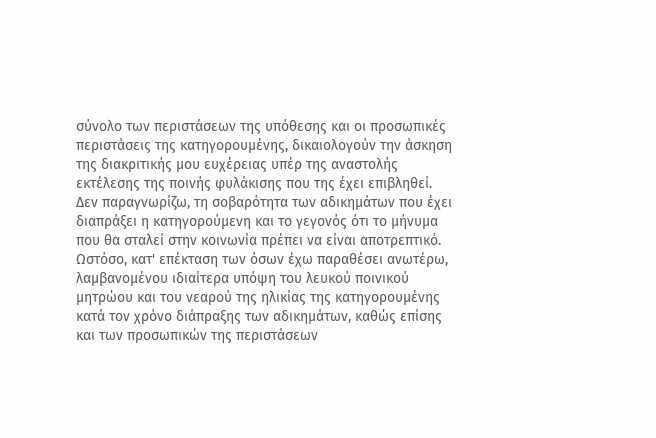σύνολο των περιστάσεων της υπόθεσης και οι προσωπικές περιστάσεις της κατηγορουμένης, δικαιολογούν την άσκηση της διακριτικής μου ευχέρειας υπέρ της αναστολής εκτέλεσης της ποινής φυλάκισης που της έχει επιβληθεί. Δεν παραγνωρίζω, τη σοβαρότητα των αδικημάτων που έχει διαπράξει η κατηγορούμενη και το γεγονός ότι το μήνυμα που θα σταλεί στην κοινωνία πρέπει να είναι αποτρεπτικό. Ωστόσο, κατ' επέκταση των όσων έχω παραθέσει ανωτέρω, λαμβανομένου ιδιαίτερα υπόψη του λευκού ποινικού μητρώου και του νεαρού της ηλικίας της κατηγορουμένης κατά τον χρόνο διάπραξης των αδικημάτων, καθώς επίσης και των προσωπικών της περιστάσεων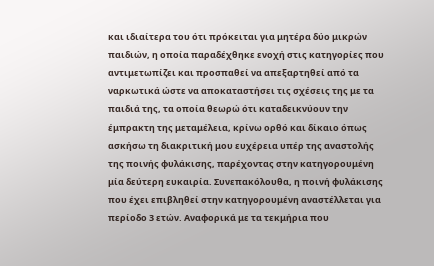και ιδιαίτερα του ότι πρόκειται για μητέρα δύο μικρών παιδιών, η οποία παραδέχθηκε ενοχή στις κατηγορίες που αντιμετωπίζει και προσπαθεί να απεξαρτηθεί από τα ναρκωτικά ώστε να αποκαταστήσει τις σχέσεις της με τα παιδιά της, τα οποία θεωρώ ότι καταδεικνύουν την έμπρακτη της μεταμέλεια, κρίνω ορθό και δίκαιο όπως ασκήσω τη διακριτική μου ευχέρεια υπέρ της αναστολής της ποινής φυλάκισης, παρέχοντας στην κατηγορουμένη μία δεύτερη ευκαιρία. Συνεπακόλουθα, η ποινή φυλάκισης που έχει επιβληθεί στην κατηγορουμένη αναστέλλεται για περίοδο 3 ετών. Αναφορικά με τα τεκμήρια που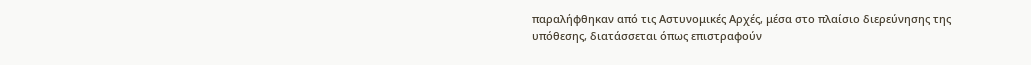παραλήφθηκαν από τις Αστυνομικές Αρχές, μέσα στο πλαίσιο διερεύνησης της υπόθεσης, διατάσσεται όπως επιστραφούν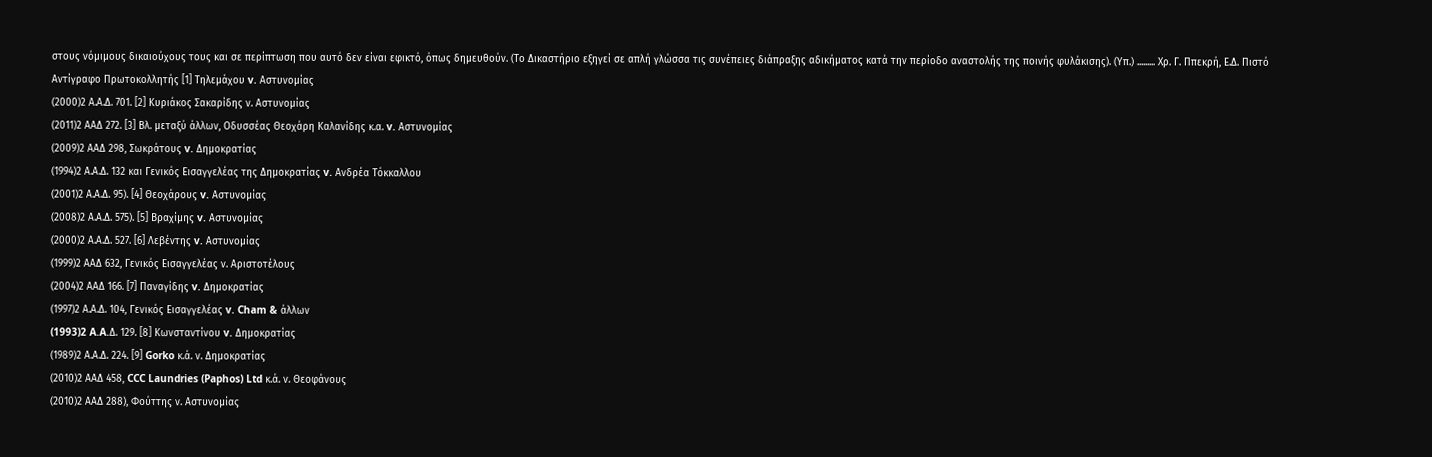στους νόμιμους δικαιούχους τους και σε περίπτωση που αυτό δεν είναι εφικτό, όπως δημευθούν. (Το Δικαστήριο εξηγεί σε απλή γλώσσα τις συνέπειες διάπραξης αδικήματος κατά την περίοδο αναστολής της ποινής φυλάκισης). (Υπ.) ......... Χρ. Γ. Ππεκρή, Ε.Δ. Πιστό Αντίγραφο Πρωτοκολλητής [1] Τηλεμάχου v. Αστυνομίας
(2000)2 Α.Α.Δ. 701. [2] Κυριάκος Σακαρίδης ν. Αστυνομίας
(2011)2 ΑΑΔ 272. [3] Βλ. μεταξύ άλλων, Οδυσσέας Θεοχάρη Καλανίδης κ.α. v. Αστυνομίας
(2009)2 ΑΑΔ 298, Σωκράτους v. Δημοκρατίας
(1994)2 Α.Α.Δ. 132 και Γενικός Εισαγγελέας της Δημοκρατίας v. Ανδρέα Τόκκαλλου
(2001)2 Α.Α.Δ. 95). [4] Θεοχάρους v. Αστυνομίας
(2008)2 Α.Α.Δ. 575). [5] Βραχίμης v. Αστυνομίας
(2000)2 Α.Α.Δ. 527. [6] Λεβέντης v. Αστυνομίας
(1999)2 ΑΑΔ 632, Γενικός Εισαγγελέας ν. Αριστοτέλους
(2004)2 ΑΑΔ 166. [7] Παναγίδης v. Δημοκρατίας
(1997)2 Α.Α.Δ. 104, Γενικός Εισαγγελέας v. Cham & άλλων
(1993)2 A.A.Δ. 129. [8] Κωνσταντίνου v. Δημοκρατίας
(1989)2 Α.Α.Δ. 224. [9] Gorko κ.ά. ν. Δημοκρατίας
(2010)2 ΑΑΔ 458, CCC Laundries (Paphos) Ltd κ.ά. ν. Θεοφάνους
(2010)2 ΑΑΔ 288), Φούττης ν. Αστυνομίας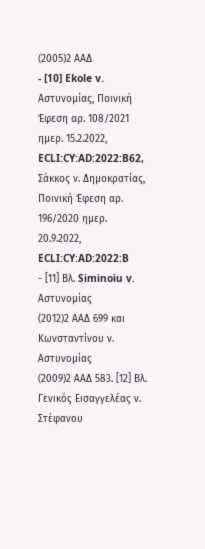(2005)2 ΑΑΔ
- [10] Ekole v. Αστυνομίας, Ποινική Έφεση αρ. 108/2021 ημερ. 15.2.2022, ECLI:CY:AD:2022:B62, Σάκκος ν. Δημοκρατίας, Ποινική Έφεση αρ. 196/2020 ημερ. 20.9.2022, ECLI:CY:AD:2022:B
- [11] Βλ. Siminoiu v. Αστυνομίας
(2012)2 ΑΑΔ 699 και Κωνσταντίνου ν. Αστυνομίας
(2009)2 ΑΑΔ 583. [12] Βλ. Γενικός Εισαγγελέας ν. Στέφανου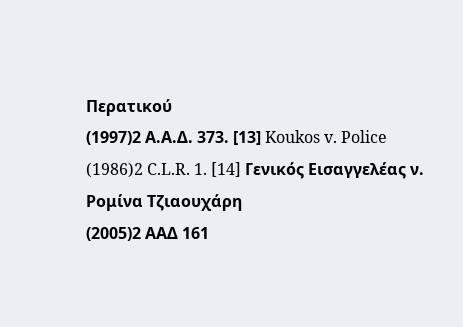Περατικού
(1997)2 Α.Α.Δ. 373. [13] Koukos v. Police
(1986)2 C.L.R. 1. [14] Γενικός Εισαγγελέας ν. Ρομίνα Τζιαουχάρη
(2005)2 ΑΑΔ 161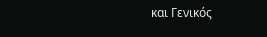και Γενικός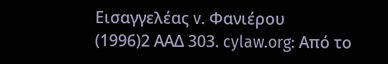Εισαγγελέας v. Φανιέρου
(1996)2 ΑΑΔ 303. cylaw.org: Από το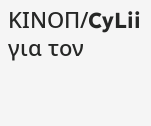ΚΙΝOΠ/CyLii για τον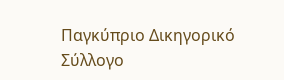Παγκύπριο Δικηγορικό Σύλλογο